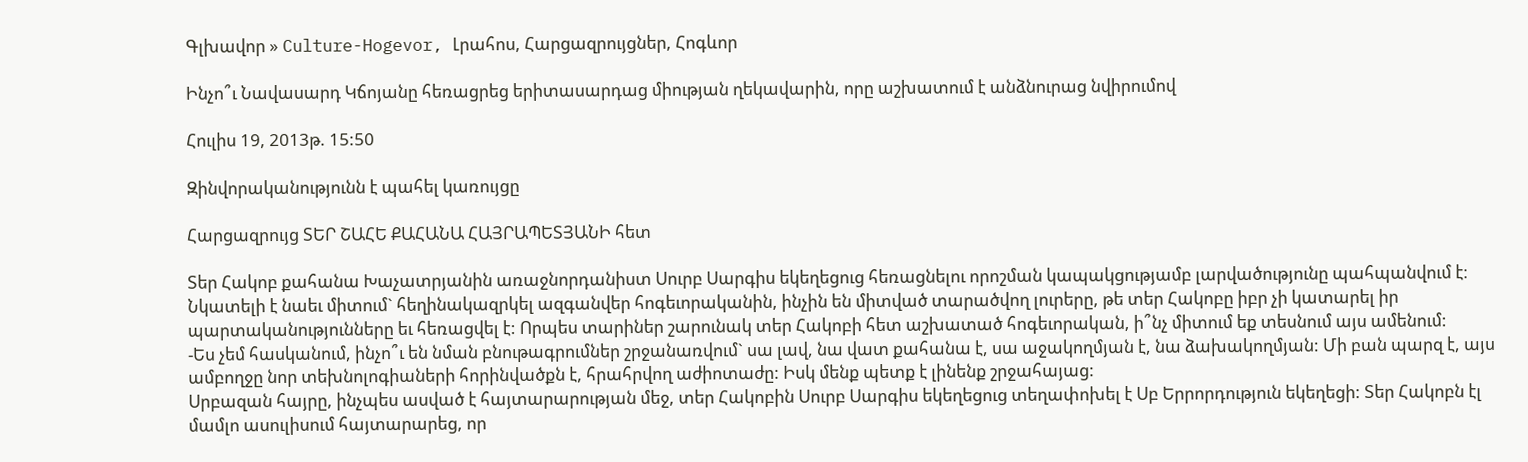Գլխավոր » Culture-Hogevor, Լրահոս, Հարցազրույցներ, Հոգևոր

Ինչո՞ւ Նավասարդ Կճոյանը հեռացրեց երիտասարդաց միության ղեկավարին, որը աշխատում է անձնուրաց նվիրումով

Հուլիս 19, 2013թ. 15:50

Զինվորականությունն է պահել կառույցը

Հարցազրույց ՏԵՐ ՇԱՀԵ ՔԱՀԱՆԱ ՀԱՅՐԱՊԵՏՅԱՆԻ հետ

Տեր Հակոբ քահանա Խաչատրյանին առաջնորդանիստ Սուրբ Սարգիս եկեղեցուց հեռացնելու որոշման կապակցությամբ լարվածությունը պահպանվում է։ Նկատելի է նաեւ միտում` հեղինակազրկել ազգանվեր հոգեւորականին, ինչին են միտված տարածվող լուրերը, թե տեր Հակոբը իբր չի կատարել իր պարտականությունները եւ հեռացվել է: Որպես տարիներ շարունակ տեր Հակոբի հետ աշխատած հոգեւորական, ի՞նչ միտում եք տեսնում այս ամենում:
-Ես չեմ հասկանում, ինչո՞ւ են նման բնութագրումներ շրջանառվում` սա լավ, նա վատ քահանա է, սա աջակողմյան է, նա ձախակողմյան: Մի բան պարզ է, այս ամբողջը նոր տեխնոլոգիաների հորինվածքն է, հրահրվող աժիոտաժը: Իսկ մենք պետք է լինենք շրջահայաց:
Սրբազան հայրը, ինչպես ասված է հայտարարության մեջ, տեր Հակոբին Սուրբ Սարգիս եկեղեցուց տեղափոխել է Սբ Երրորդություն եկեղեցի: Տեր Հակոբն էլ մամլո ասուլիսում հայտարարեց, որ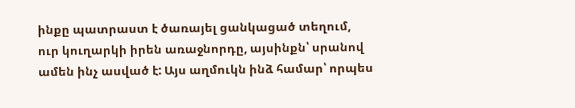ինքը պատրաստ է ծառայել ցանկացած տեղում, ուր կուղարկի իրեն առաջնորդը, այսինքն՝ սրանով ամեն ինչ ասված է: Այս աղմուկն ինձ համար՝ որպես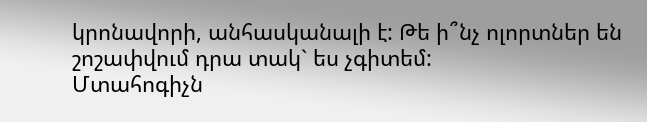կրոնավորի, անհասկանալի է: Թե ի՞նչ ոլորտներ են շոշափվում դրա տակ` ես չգիտեմ:
Մտահոգիչն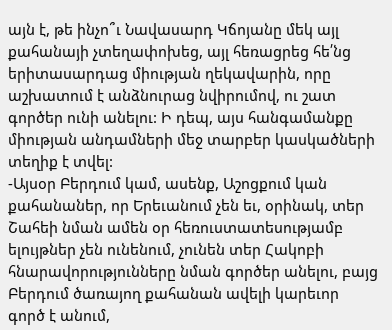այն է, թե ինչո՞ւ Նավասարդ Կճոյանը մեկ այլ քահանայի չտեղափոխեց, այլ հեռացրեց հե՛նց երիտասարդաց միության ղեկավարին, որը աշխատում է անձնուրաց նվիրումով, ու շատ գործեր ունի անելու: Ի դեպ, այս հանգամանքը միության անդամների մեջ տարբեր կասկածների տեղիք է տվել:
-Այսօր Բերդում կամ, ասենք, Աշոցքում կան քահանաներ, որ Երեւանում չեն եւ, օրինակ, տեր Շահեի նման ամեն օր հեռուստատեսությամբ ելույթներ չեն ունենում, չունեն տեր Հակոբի հնարավորությունները նման գործեր անելու, բայց Բերդում ծառայող քահանան ավելի կարեւոր գործ է անում,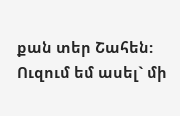քան տեր Շահեն:
Ուզում եմ ասել` մի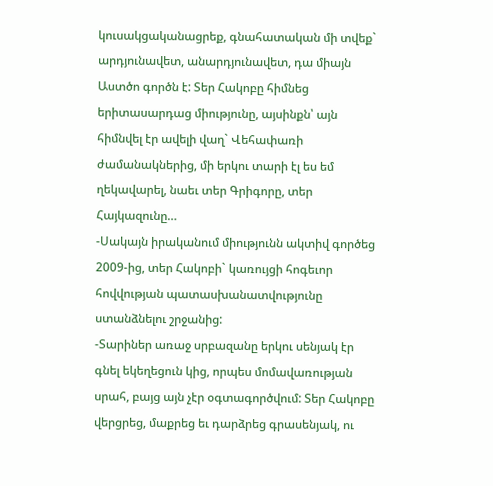կուսակցականացրեք, գնահատական մի տվեք` արդյունավետ, անարդյունավետ, դա միայն Աստծո գործն է: Տեր Հակոբը հիմնեց երիտասարդաց միությունը, այսինքն՝ այն հիմնվել էր ավելի վաղ` Վեհափառի ժամանակներից, մի երկու տարի էլ ես եմ ղեկավարել, նաեւ տեր Գրիգորը, տեր Հայկազունը…
-Սակայն իրականում միությունն ակտիվ գործեց 2009-ից, տեր Հակոբի` կառույցի հոգեւոր հովվության պատասխանատվությունը ստանձնելու շրջանից:
-Տարիներ առաջ սրբազանը երկու սենյակ էր գնել եկեղեցուն կից, որպես մոմավառության սրահ, բայց այն չէր օգտագործվում: Տեր Հակոբը վերցրեց, մաքրեց եւ դարձրեց գրասենյակ, ու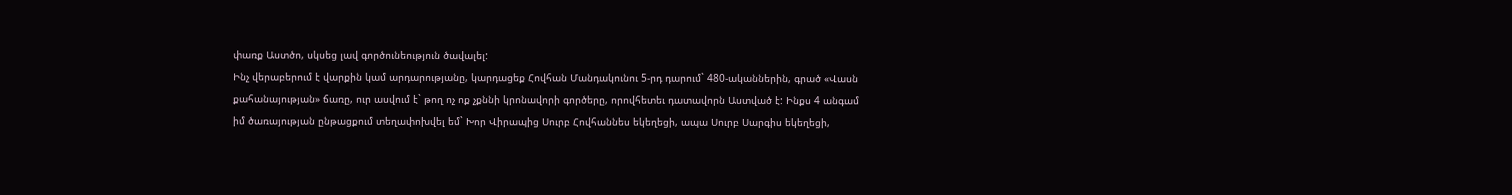փառք Աստծո, սկսեց լավ գործունեություն ծավալել:
Ինչ վերաբերում է վարքին կամ արդարությանը, կարդացեք Հովհան Մանդակունու 5-րդ դարում` 480-ականներին, գրած «Վասն քահանայության» ճառը, ուր ասվում է` թող ոչ ոք չքննի կրոնավորի գործերը, որովհետեւ դատավորն Աստված է: Ինքս 4 անգամ իմ ծառայության ընթացքում տեղափոխվել եմ` Խոր Վիրապից Սուրբ Հովհաննես եկեղեցի, ապա Սուրբ Սարգիս եկեղեցի,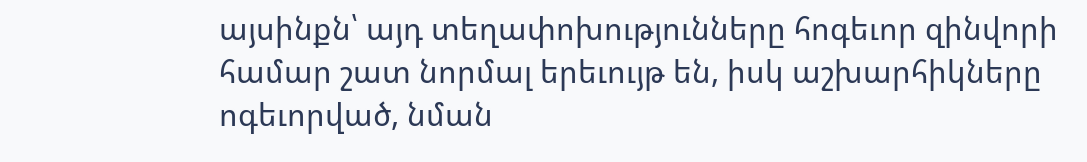այսինքն՝ այդ տեղափոխությունները հոգեւոր զինվորի համար շատ նորմալ երեւույթ են, իսկ աշխարհիկները ոգեւորված, նման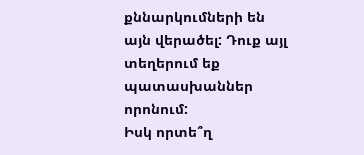քննարկումների են այն վերածել: Դուք այլ տեղերում եք պատասխաններ որոնում:
Իսկ որտե՞ղ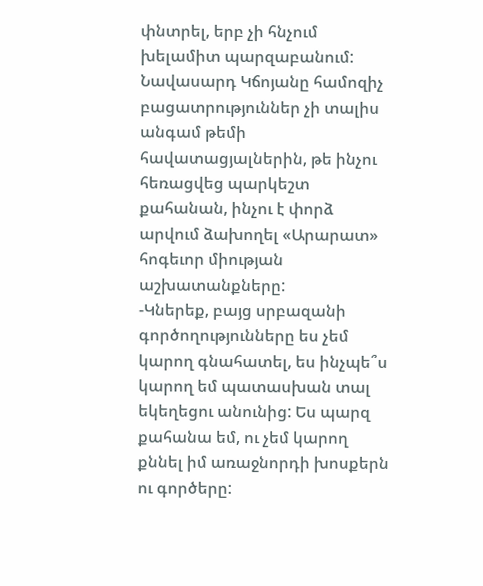փնտրել, երբ չի հնչում խելամիտ պարզաբանում: Նավասարդ Կճոյանը համոզիչ բացատրություններ չի տալիս անգամ թեմի հավատացյալներին, թե ինչու հեռացվեց պարկեշտ քահանան, ինչու է փորձ արվում ձախողել «Արարատ» հոգեւոր միության աշխատանքները:
-Կներեք, բայց սրբազանի գործողությունները ես չեմ կարող գնահատել, ես ինչպե՞ս կարող եմ պատասխան տալ եկեղեցու անունից: Ես պարզ քահանա եմ, ու չեմ կարող քննել իմ առաջնորդի խոսքերն ու գործերը: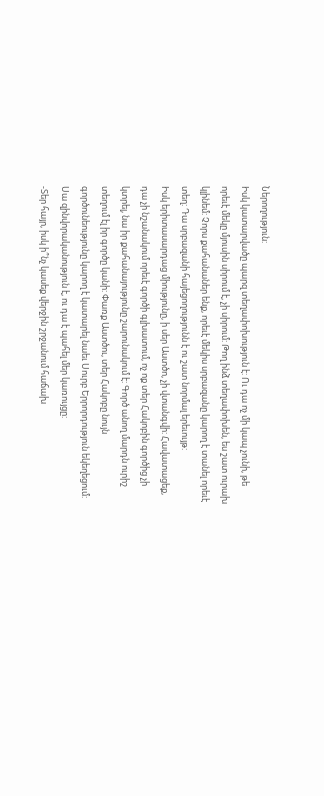Ներողություն:
Իսկ կատարվածը պարզ տեղափոխություն է: Ու դա ոչ մի կապ չունի, թե որեւէ մեկը մյուսին սիրում է, չի սիրում: Թող ինձ տեղափոխեն, ես շատ ուրախ կլինեմ: Չորս քահանաներ ենք, որեւէ մեկիս սրբազանը կարող է տանել որեւէ տեղ: Դա սրբազանի հայեցողությունն է ու շատ նորմալ երեւույթ:
Իսկ երիտասարդաց միությունը, ի սեր Աստծո, չի վտանգվի: Հավատացեք, դա չի նշանակում որեւէ գործի գլխատում, ոչ ոք տեր Հակոբին գործից չի կտրել, նա իր քահանայությունը շարունակում է: Գործ անող մարդն ուրիշ տեղում էլ իր գործը կանի: Փառք Աստծու, տեր Հակոբը նույն գործունեությունը կարող է կատարել նաեւ Սուրբ Երրորդություն եկեղեցում: Սա զինվորականություն է, ու դա է պահել մեր կառույցը:
-Տեր հայր, իսկ ի՞նչ կասեք վերջին շրջանում հաճախ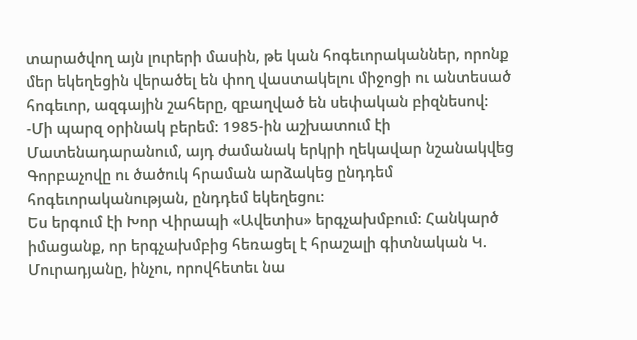տարածվող այն լուրերի մասին, թե կան հոգեւորականներ, որոնք մեր եկեղեցին վերածել են փող վաստակելու միջոցի ու անտեսած հոգեւոր, ազգային շահերը, զբաղված են սեփական բիզնեսով:
-Մի պարզ օրինակ բերեմ: 1985-ին աշխատում էի Մատենադարանում, այդ ժամանակ երկրի ղեկավար նշանակվեց Գորբաչովը ու ծածուկ հրաման արձակեց ընդդեմ հոգեւորականության, ընդդեմ եկեղեցու:
Ես երգում էի Խոր Վիրապի «Ավետիս» երգչախմբում: Հանկարծ իմացանք, որ երգչախմբից հեռացել է հրաշալի գիտնական Կ. Մուրադյանը, ինչու, որովհետեւ նա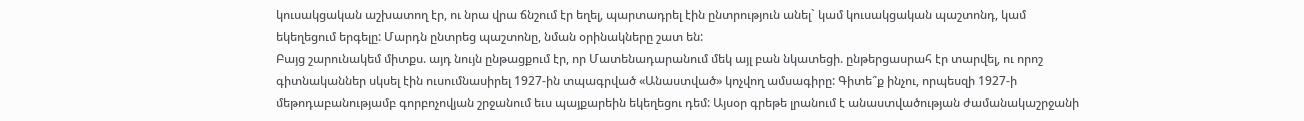կուսակցական աշխատող էր, ու նրա վրա ճնշում էր եղել, պարտադրել էին ընտրություն անել` կամ կուսակցական պաշտոնդ, կամ եկեղեցում երգելը: Մարդն ընտրեց պաշտոնը, նման օրինակները շատ են:
Բայց շարունակեմ միտքս. այդ նույն ընթացքում էր, որ Մատենադարանում մեկ այլ բան նկատեցի. ընթերցասրահ էր տարվել, ու որոշ գիտնականներ սկսել էին ուսումնասիրել 1927-ին տպագրված «Անաստված» կոչվող ամսագիրը: Գիտե՞ք ինչու, որպեսզի 1927-ի մեթոդաբանությամբ գորբոչովյան շրջանում եւս պայքարեին եկեղեցու դեմ: Այսօր գրեթե լրանում է անաստվածության ժամանակաշրջանի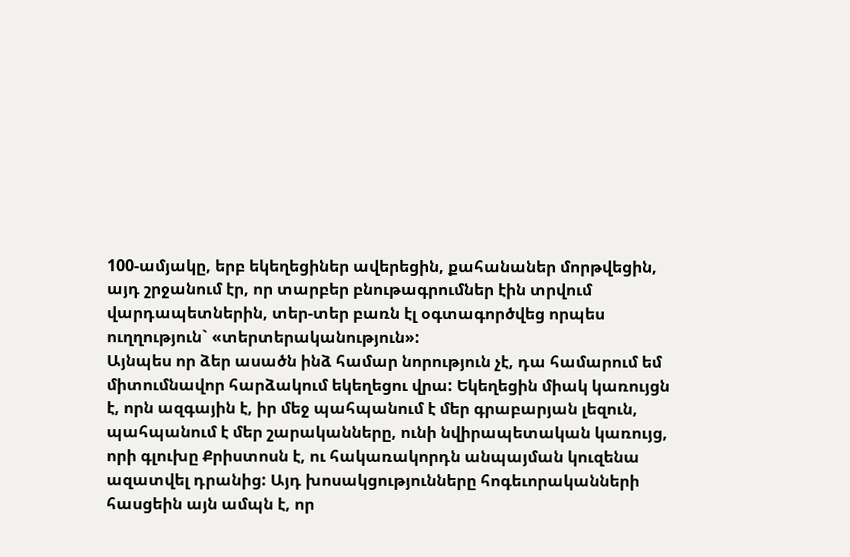100-ամյակը, երբ եկեղեցիներ ավերեցին, քահանաներ մորթվեցին, այդ շրջանում էր, որ տարբեր բնութագրումներ էին տրվում վարդապետներին, տեր-տեր բառն էլ օգտագործվեց որպես ուղղություն` «տերտերականություն»:
Այնպես որ ձեր ասածն ինձ համար նորություն չէ, դա համարում եմ միտումնավոր հարձակում եկեղեցու վրա: Եկեղեցին միակ կառույցն է, որն ազգային է, իր մեջ պահպանում է մեր գրաբարյան լեզուն, պահպանում է մեր շարականները, ունի նվիրապետական կառույց, որի գլուխը Քրիստոսն է, ու հակառակորդն անպայման կուզենա ազատվել դրանից: Այդ խոսակցությունները հոգեւորականների հասցեին այն ամպն է, որ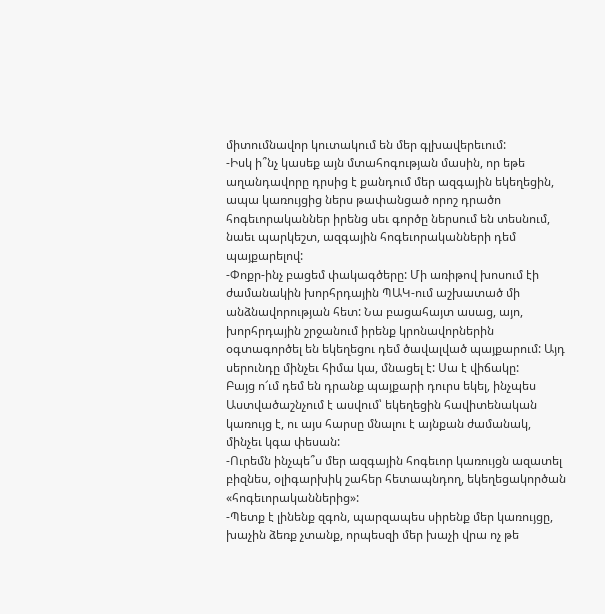միտումնավոր կուտակում են մեր գլխավերեւում:
-Իսկ ի՞նչ կասեք այն մտահոգության մասին, որ եթե աղանդավորը դրսից է քանդում մեր ազգային եկեղեցին, ապա կառույցից ներս թափանցած որոշ դրածո հոգեւորականներ իրենց սեւ գործը ներսում են տեսնում, նաեւ պարկեշտ, ազգային հոգեւորականների դեմ պայքարելով:
-Փոքր-ինչ բացեմ փակագծերը: Մի առիթով խոսում էի ժամանակին խորհրդային ՊԱԿ-ում աշխատած մի անձնավորության հետ: Նա բացահայտ ասաց, այո, խորհրդային շրջանում իրենք կրոնավորներին օգտագործել են եկեղեցու դեմ ծավալված պայքարում: Այդ սերունդը մինչեւ հիմա կա, մնացել է: Սա է վիճակը:
Բայց ո՜ւմ դեմ են դրանք պայքարի դուրս եկել, ինչպես Աստվածաշնչում է ասվում՝ եկեղեցին հավիտենական կառույց է, ու այս հարսը մնալու է այնքան ժամանակ, մինչեւ կգա փեսան:
-Ուրեմն ինչպե՞ս մեր ազգային հոգեւոր կառույցն ազատել բիզնես, օլիգարխիկ շահեր հետապնդող, եկեղեցակործան «հոգեւորականներից»:
-Պետք է լինենք զգոն, պարզապես սիրենք մեր կառույցը, խաչին ձեռք չտանք, որպեսզի մեր խաչի վրա ոչ թե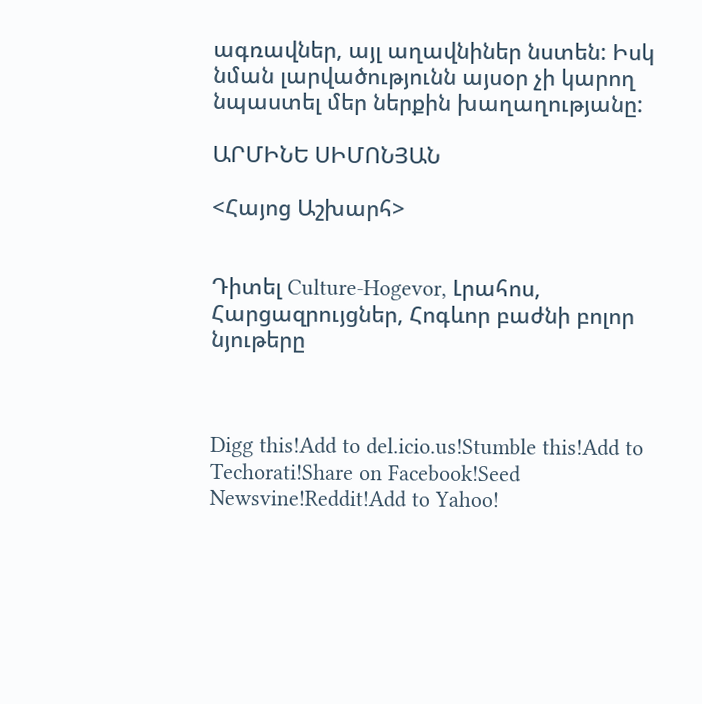ագռավներ, այլ աղավնիներ նստեն: Իսկ նման լարվածությունն այսօր չի կարող նպաստել մեր ներքին խաղաղությանը:

ԱՐՄԻՆԵ ՍԻՄՈՆՅԱՆ

<Հայոց Աշխարհ>


Դիտել Culture-Hogevor, Լրահոս, Հարցազրույցներ, Հոգևոր բաժնի բոլոր նյութերը



Digg this!Add to del.icio.us!Stumble this!Add to Techorati!Share on Facebook!Seed Newsvine!Reddit!Add to Yahoo!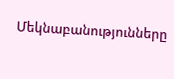Մեկնաբանությունները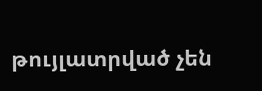թույլատրված չեն